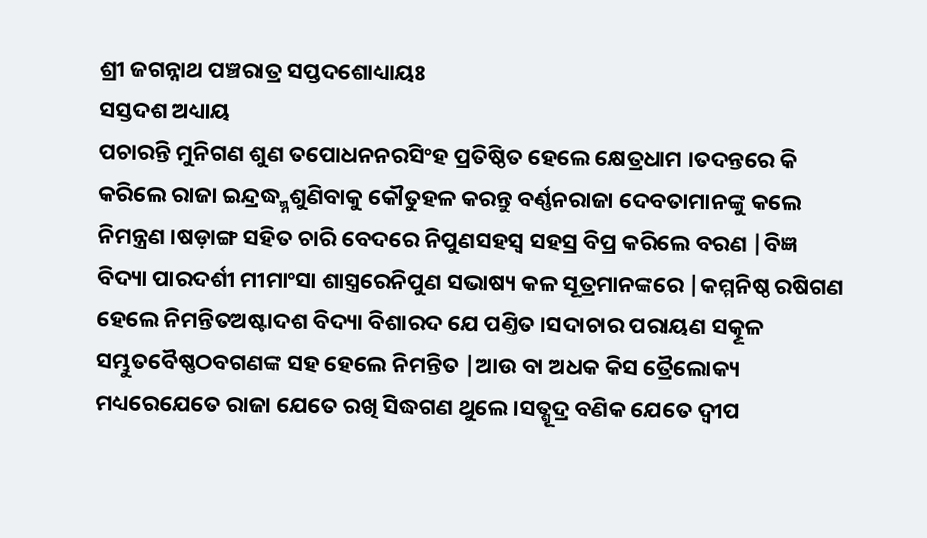ଶ୍ରୀ ଜଗନ୍ନାଥ ପଞ୍ଚରାତ୍ର ସପ୍ତଦଶୋଧ୍ୟାୟଃ
ସସ୍ତଦଶ ଅଧ୍ୟାୟ
ପଚାରନ୍ତି ମୁନିଗଣ ଶୁଣ ତପୋଧନନରସିଂହ ପ୍ରତିଷ୍ଠିତ ହେଲେ କ୍ଷେତ୍ରଧାମ ।ତଦନ୍ତରେ କି କରିଲେ ରାଜା ଇନ୍ଦ୍ରଦ୍ଧ୍ମ୍ନଶୁଣିବାକୁ କୌତୁହଳ କରନ୍ତୁ ବର୍ଣ୍ଣନରାଜା ଦେବତାମାନଙ୍କୁ କଲେ ନିମନ୍ତ୍ରଣ ।ଷଡ଼ାଙ୍ଗ ସହିତ ଚାରି ବେଦରେ ନିପୁଣସହସ୍ଵ ସହସ୍ର ବିପ୍ର କରିଲେ ବରଣ |ବିଜ୍ଞ ବିଦ୍ୟା ପାରଦର୍ଶୀ ମୀମାଂସା ଶାସ୍ତ୍ରରେନିପୁଣ ସଭାଷ୍ୟ କଳ ସୂତ୍ରମାନଙ୍କରେ |କମ୍ମନିଷ୍ଠ ରଷିଗଣ ହେଲେ ନିମନ୍ତିତଅଷ୍ଟାଦଶ ବିଦ୍ୟା ବିଶାରଦ ଯେ ପଣ୍ତିତ ।ସଦାଚାର ପରାୟଣ ସତ୍କୂଳ ସମ୍ଭୁତବୈଷ୍ଣଠବଗଣଙ୍କ ସହ ହେଲେ ନିମନ୍ତିତ |ଆଉ ବା ଅଧକ କିସ ତ୍ରୈଲୋକ୍ୟ ମଧ୍ୟରେଯେତେ ରାଜା ଯେତେ ରଖି ସିଦ୍ଧଗଣ ଥୁଲେ ।ସତ୍ଶୂଦ୍ର ବଣିକ ଯେତେ ଦ୍ଵୀପ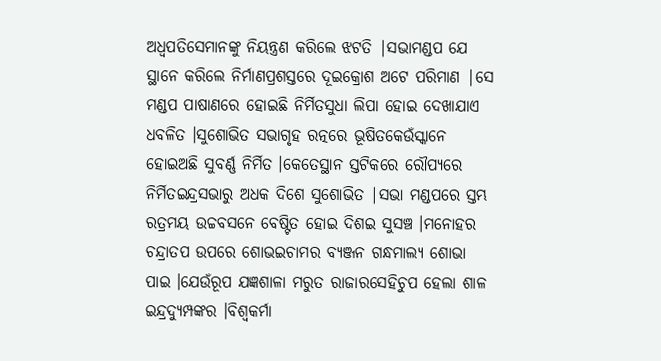ଅଧ୍ଵପତିସେମାନଙ୍କୁ ନିୟନ୍ତ୍ରଣ କରିଲେ ଝଟତି |ସଭାମଣ୍ଡପ ଯେ ସ୍ଥାନେ କରିଲେ ନିର୍ମାଣପ୍ରଶସ୍ତରେ ଦୂଇକ୍ରୋଶ ଅଟେ ପରିମାଣ |ସେ ମଣ୍ଡପ ପାଷାଣରେ ହୋଇଛି ନିର୍ମିତସୁଧା ଲିପା ହୋଇ ଦେଖାଯାଏ ଧବଳିତ ।ସୁଶୋଭିତ ସଭାଗୃହ ରତ୍ନରେ ଭୂଷିତକେଉଁସ୍କାନେ ହୋଇଅଛି ସୁବର୍ଣ୍ଣ ନିର୍ମିତ ।କେତେସ୍ଥାନ ସ୍ତଟିକରେ ରୌପ୍ୟରେ ନିର୍ମିତଇନ୍ଦ୍ରସଭାରୁ ଅଧକ ଦିଶେ ସୁଶୋଭିତ |ସଭା ମଣ୍ଡପରେ ସ୍ତମ୍ଭ ରତ୍ରମୟ ଉଚ୍ଚବସନେ ବେଷ୍ଟିତ ହୋଇ ଦିଶଇ ସୁସଞ୍ଚ ।ମନୋହର ଚନ୍ଦ୍ରାତପ ଉପରେ ଶୋଭଇଚାମର ବ୍ୟଞ୍ଜନ ଗନ୍ଧମାଲ୍ୟ ଶୋଭା ପାଇ ।ଯେଉଁରୂପ ଯଜ୍ଞଶାଳା ମରୁତ ରାଜାରସେହିଚୁପ ହେଲା ଶାଳ ଇନ୍ଦ୍ରଦ୍ୟୁମ୍ପଙ୍କର ।ବିଶ୍ଵକର୍ମା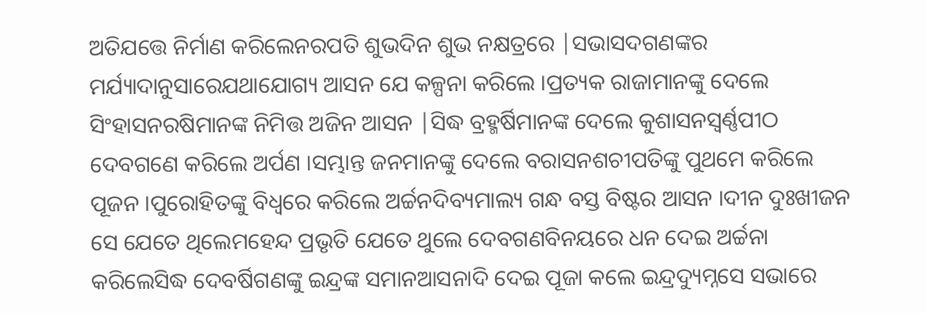ଅତିଯତ୍ତେ ନିର୍ମାଣ କରିଲେନରପତି ଶୁଭଦିନ ଶୁଭ ନକ୍ଷତ୍ରରେ |ସଭାସଦଗଣଙ୍କର ମର୍ଯ୍ୟାଦାନୁସାରେଯଥାଯୋଗ୍ୟ ଆସନ ଯେ କଳ୍ପନା କରିଲେ ।ପ୍ରତ୍ୟକ ରାଜାମାନଙ୍କୁ ଦେଲେ ସିଂହାସନରଷିମାନଙ୍କ ନିମିତ୍ତ ଅଜିନ ଆସନ |ସିଦ୍ଧ ବ୍ରହ୍ମର୍ଷିମାନଙ୍କ ଦେଲେ କୁଶାସନସ୍ବର୍ଣ୍ଣପୀଠ ଦେବଗଣେ କରିଲେ ଅର୍ପଣ ।ସମ୍ଭାନ୍ତ ଜନମାନଙ୍କୁ ଦେଲେ ବରାସନଶଚୀପତିଙ୍କୁ ପୁଥମେ କରିଲେ ପୂଜନ ।ପୁରୋହିତଙ୍କୁ ବିଧ୍ବରେ କରିଲେ ଅର୍ଚ୍ଚନଦିବ୍ୟମାଲ୍ୟ ଗନ୍ଧ ବସ୍ତ ବିଷ୍ଟର ଆସନ ।ଦୀନ ଦୁଃଖୀଜନ ସେ ଯେତେ ଥିଲେମହେନ୍ଦ ପ୍ରଭୃତି ଯେତେ ଥୁଲେ ଦେବଗଣବିନୟରେ ଧନ ଦେଇ ଅର୍ଚ୍ଚନା କରିଲେସିଦ୍ଧ ଦେବର୍ଷିଗଣଙ୍କୁ ଇନ୍ଦ୍ରଙ୍କ ସମାନଆସନାଦି ଦେଇ ପୂଜା କଲେ ଇନ୍ଦ୍ରଦ୍ୟୁମ୍ନସେ ସଭାରେ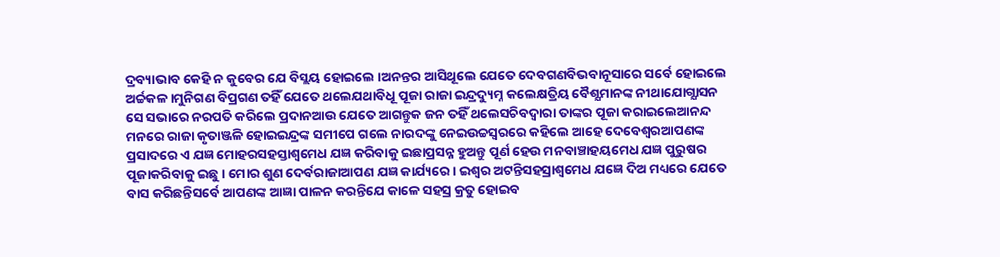ଦ୍ରବ୍ୟାଭାବ କେହି ନ କୁବେର ଯେ ବିସ୍ଲୟ ହୋଇଲେ ।ଅନନ୍ତର ଆସିଥୂଲେ ଯେତେ ଦେବଗଣବିଭବାନୂସାରେ ସର୍ବେ ହୋଇଲେ ଅର୍ଚ୍ଚକଳ ।ମୁନିଗଣ ବିପ୍ରଗଣ ତହିଁ ଯେତେ ଥଲେଯଥାବିଧୂ ପୂଜା ରାଜା ଇନ୍ଦ୍ରଦ୍ୟୁମ୍ନ କଲେକ୍ଷତ୍ରିୟ ବୈଶ୍ଯମାନଙ୍କ ନୀଥାଯୋଗ୍ଯାସନ
ସେ ସଭାରେ ନରପତି କରିଲେ ପ୍ରଦାନଆଉ ଯେତେ ଆଗନ୍ତୁକ ଜନ ତହିଁ ଥଲେସଚିବଦ୍ବାରା ତାଙ୍କର ପୂଜା କରାଇଲେଆନନ୍ଦ ମନରେ ରାଜା କୃତାଞ୍ଜଳି ହୋଇଇନ୍ଦ୍ରଙ୍କ ସମୀପେ ଗଲେ ନାରଦଙ୍କୁ ନେଇଉଚ୍ଚସ୍ଵରରେ କହିଲେ ଆହେ ଦେବେଶ୍ବରଆପଣଙ୍କ ପ୍ରସାଦରେ ଏ ଯଜ୍ଞ ମୋହରସହସ୍ତାଶ୍ବମେଧ ଯଜ୍ଞ କରିବାକୁ ଇଛାପ୍ରସନ୍ନ ହୁଅନ୍ତୁ ପୂର୍ଣ ହେଉ ମନବାଞ୍ଚାହୟମେଧ ଯଜ୍ଞ ପୁରୁଷର ପୂଜାକରିବାକୁ ଇଛୁ। ମୋର ଶୁଣ ଦେର୍ବରାଜାଆପଣ ଯଜ୍ଞ କାର୍ଯ୍ୟରେ । ଇଶ୍ଵର ଅଟନ୍ତିସହସ୍ରାଶ୍ବମେଧ ଯଜ୍ଞେ ଦିଅ ମଧ୍ୟରେ ଯେତେ ବାସ କରିଛନ୍ତିସର୍ବେ ଆପଣଙ୍କ ଆଜ୍ଞା ପାଳନ କରନ୍ତିଯେ କାଳେ ସହସ୍ର କ୍ରତୁ ହୋଇବ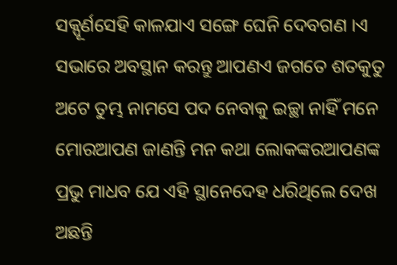ସକ୍ପୂର୍ଣସେହି କାଳଯାଏ ସଙ୍ଗେ ଘେନି ଦେବଗଣ ।ଏ ସଭାରେ ଅବସ୍ଥାନ କରନ୍ତୁ ଆପଣଏ ଜଗତେ ଶତକୁତୁ ଅଟେ ତୁମ୍ଭ ନାମସେ ପଦ ନେବାକୁ ଇଚ୍ଛା ନାହିଁ ମନେ ମୋରଆପଣ ଜାଣନ୍ତି ମନ କଥା ଲୋକଙ୍କରଆପଣଙ୍କ ପ୍ରଭୁ ମାଧବ ଯେ ଏହି ସ୍ଥାନେଦେହ ଧରିଥିଲେ ଦେଖ ଅଛନ୍ତି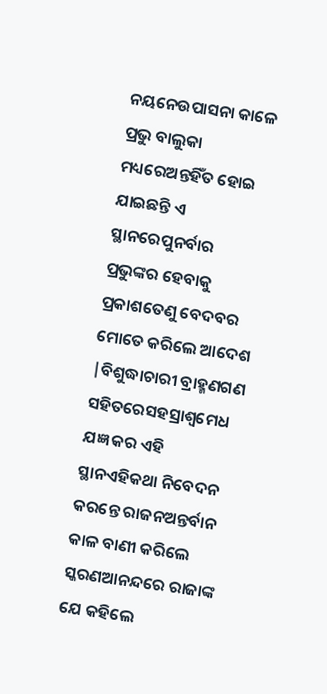ନୟନେଉପାସନା କାଳେ ପ୍ରଭୁ ବାଲୁକା ମଧ୍ୟରେଅନ୍ତହିଁତ ହୋଇ ଯାଇଛନ୍ତି ଏ ସ୍ଥାନରେପୁନର୍ବାର ପ୍ରଭୁଙ୍କର ହେବାକୁ ପ୍ରକାଶତେଣୁ ବେଦବର ମୋତେ କରିଲେ ଆଦେଶ |ବିଶୁଦ୍ଧାଚାରୀ ବ୍ରାହ୍ମଣଗଣ ସହିତରେସହସ୍ରାଶ୍ବମେଧ ଯଜ୍ଞ କର ଏହି ସ୍ଥାନଏହିକଥା ନିବେଦନ କରନ୍ତେ ରାଜନଅନ୍ତର୍ବାନ କାଳ ବାଣୀ କରିଲେ ସ୍କରଣଆନନ୍ଦରେ ରାଜାଙ୍କ ଯେ କହିଲେ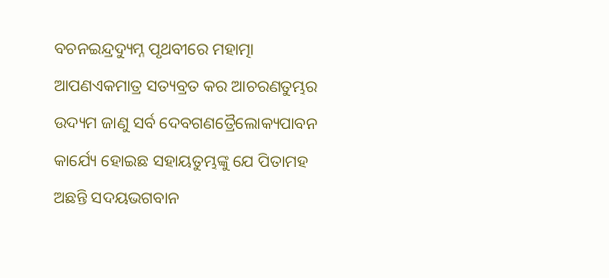ବଚନଇନ୍ଦ୍ରଦ୍ୟୁମ୍ନ ପୃଥବୀରେ ମହାତ୍ମା ଆପଣଏକମାତ୍ର ସତ୍ୟବ୍ରତ କର ଆଚରଣତୁମ୍ଭର ଉଦ୍ୟମ ଜାଣୁ ସର୍ବ ଦେବଗଣତ୍ରୈଲୋକ୍ୟପାବନ କାର୍ଯ୍ୟେ ହୋଇଛ ସହାୟତୁମ୍ଭଙ୍କୁ ଯେ ପିତାମହ ଅଛନ୍ତି ସଦୟଭଗବାନ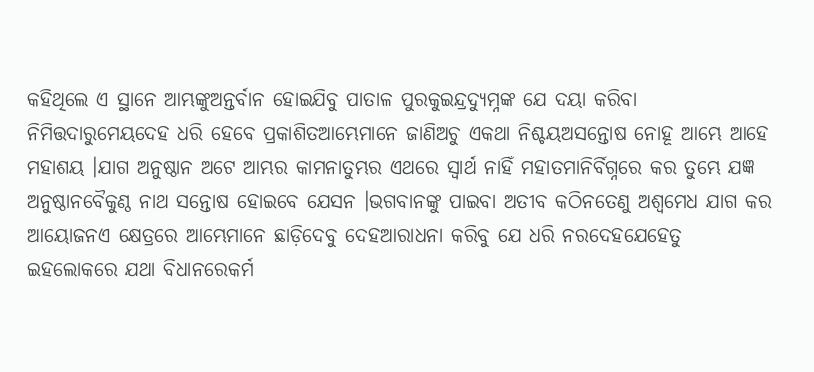କହିଥିଲେ ଏ ସ୍ଥାନେ ଆମ୍ଭଙ୍କୁଅନ୍ତର୍ବାନ ହୋଇଯିବୁ ପାତାଳ ପୁରକୁଇନ୍ଦ୍ରଦ୍ୟୁମ୍ନଙ୍କ ଯେ ଦୟା କରିବା ନିମିତ୍ତଦାରୁମେୟଦେହ ଧରି ହେବେ ପ୍ରକାଶିତଆମ୍ଭେମାନେ ଜାଣିଅଚୁ ଏକଥା ନିଶ୍ଚୟଅସନ୍ତୋଷ ନୋହୂ ଆମ୍ଭେ ଆହେ ମହାଶୟ ।ଯାଗ ଅନୁଷ୍ଠାନ ଅଟେ ଆମ୍ଭର କାମନାତୁମ୍ଭର ଏଥରେ ସ୍ଵାର୍ଥ ନାହିଁ ମହାତମାନିର୍ବିଗ୍ନରେ କର ତୁମ୍ଭେ ଯଜ୍ଞ ଅନୁଷ୍ଠାନବୈକୁଣ୍ଠ ନାଥ ସନ୍ତୋଷ ହୋଇବେ ଯେସନ ।ଭଗବାନଙ୍କୁ ପାଇବା ଅତୀବ କଠିନତେଣୁ ଅଶ୍ଵମେଧ ଯାଗ କର ଆୟୋଜନଏ କ୍ଷେତ୍ରରେ ଆମ୍ଭେମାନେ ଛାଡ଼ିଦେବୁ ଦେହଆରାଧନା କରିବୁ ଯେ ଧରି ନରଦେହଯେହେତୁ ଇହଲୋକରେ ଯଥା ବିଧାନରେକର୍ମ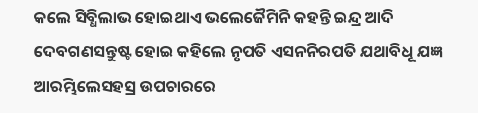କଲେ ସିବ୍ଧିଲାଭ ହୋଇଥାଏ ଭଲେଜୈମିନି କହନ୍ତି ଇନ୍ଦ୍ର ଆଦି ଦେବଗଣସନ୍ତୁଷ୍ଟ ହୋଇ କହିଲେ ନୃପତି ଏସନନିରପତି ଯଥାବିଧୂ ଯଜ୍ଞ ଆରମ୍ଭିଲେସହସ୍ର ଉପଚାରରେ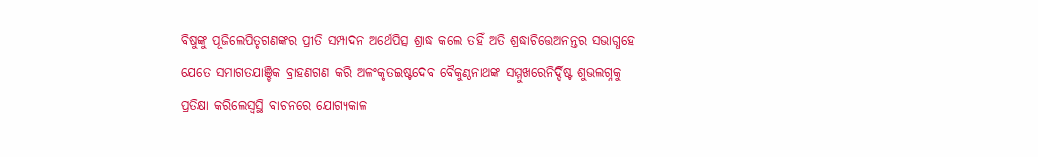ବିଷୁଙ୍କୁ ପୂଜିଲେପିତୃଗଣଙ୍କର ପ୍ରୀତି ସମ୍ପାଦନ ଅର୍ଥେପିତ୍ସ ଶ୍ରାଦ୍ଧ କଲେ ତହିଁ ଅତି ଶ୍ରଦ୍ଧାଚିତ୍ତେଅନନ୍ତର ସଭାଗ୍ଧହେ ଯେତେ ସମାଗତଯାଞ୍ଚିକ ବ୍ରାହଣଗଣ କରି ଅଳଂକୃତଇଷ୍ଟଦେବ ବୈକୁଣ୍ଠନାଥଙ୍କ ସମ୍ମୁଖରେନିର୍ଦ୍ଦିଷ୍ଟ ଶୁଭଲଗ୍ନକୁ ପ୍ରତିକ୍ଷା କରିଲେସ୍ଵସ୍ଥି ବାଚନରେ ଯୋଗ୍ଯକାଳ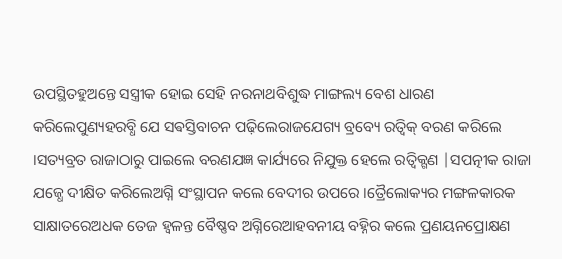ଉପସ୍ଥିତହୁଅନ୍ତେ ସସ୍ତ୍ରୀକ ହୋଇ ସେହି ନରନାଥବିଶୁଦ୍ଧ ମାଙ୍ଗଲ୍ୟ ବେଶ ଧାରଣ କରିଲେପୁଣ୍ୟହରବ୍ଧି ଯେ ସଵସ୍ତିବାଚନ ପଢ଼ିଲେରାଜଯେଗ୍ୟ ବ୍ରବ୍ୟେ ରତ୍ବିକ୍ ବରଣ କରିଲେ ।ସତ୍ୟବ୍ରତ ରାଜାଠାରୁ ପାଇଲେ ବରଣଯଜ୍ଞ କାର୍ଯ୍ୟରେ ନିଯୁକ୍ତ ହେଲେ ରତ୍ବିକ୍ଗଣ |ସପତ୍ନୀକ ରାଜା ଯଜ୍ଧେ ଦୀକ୍ଷିତ କରିଲେଅଗ୍ନି ସଂସ୍ଥାପନ କଲେ ବେଦୀର ଉପରେ ।ତ୍ରୈଲୋକ୍ୟର ମଙ୍ଗଳକାରକ ସାକ୍ଷାତରେଅଧକ ତେଜ ହ୍ଵଳନ୍ତ ବୈଷ୍ଣବ ଅଗ୍ନିରେଆହବନୀୟ ବହ୍ନିର କଲେ ପ୍ରଣୟନପ୍ରୋକ୍ଷଣ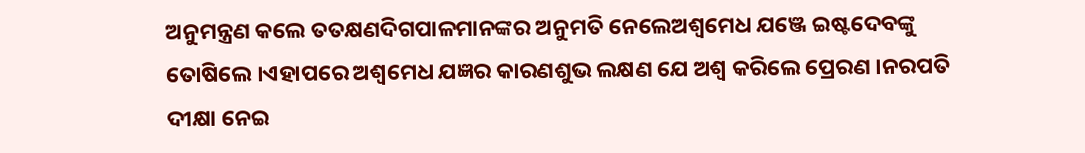ଅନୁମନ୍ତ୍ରଣ କଲେ ତତକ୍ଷଣଦିଗପାଳମାନଙ୍କର ଅନୁମତି ନେଲେଅଶ୍ଵମେଧ ଯଞ୍ଜେ ଇଷ୍ଟଦେବଙ୍କୁ ତୋଷିଲେ ।ଏହାପରେ ଅଶ୍ଵମେଧ ଯଜ୍ଞର କାରଣଶୁଭ ଲକ୍ଷଣ ଯେ ଅଶ୍ଵ କରିଲେ ପ୍ରେରଣ ।ନରପତି ଦୀକ୍ଷା ନେଇ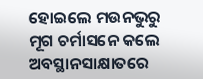ହୋଇଲେ ମଉନଭୁରୁ ମୂଗ ଚର୍ମାସନେ କଲେ ଅବସ୍ଥାନସାକ୍ଷାତରେ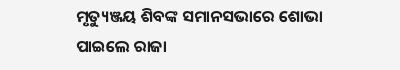ମୃତ୍ୟୁଞ୍ଜୟ ଶିବଙ୍କ ସମାନସଭାରେ ଶୋଭା ପାଇଲେ ରାଜା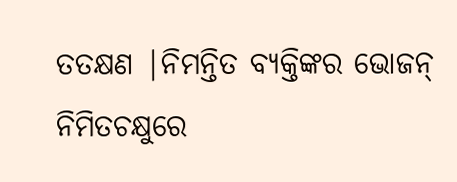ତତକ୍ଷଣ |ନିମନ୍ତିତ ବ୍ୟକ୍ତିଙ୍କର ଭୋଜନ୍ ନିମିତଚକ୍ଷୁରେ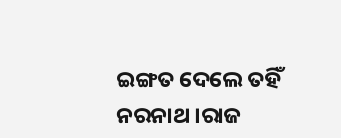ଇଙ୍ଗତ ଦେଲେ ତହିଁ ନରନାଥ ।ରାଜ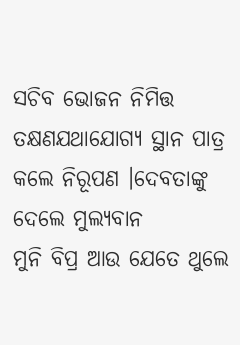ସଚିବ ଭୋଜନ ନିମିତ୍ତ ତକ୍ଷଣଯଥାଯୋଗ୍ୟ ସ୍ଥାନ ପାତ୍ର କଲେ ନିରୂପଣ ।ଦେବତାଙ୍କୁ ଦେଲେ ମୁଲ୍ୟବାନ
ମୁନି ବିପ୍ର ଆଉ ଯେତେ ଥୁଲେ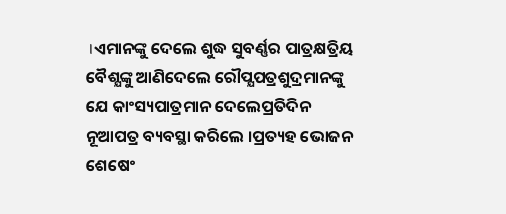।ଏମାନଙ୍କୁ ଦେଲେ ଶୁଦ୍ଧ ସୁବର୍ଣ୍ଣର ପାତ୍ରକ୍ଷତ୍ରିୟ ବୈଶ୍ଯଙ୍କୁ ଆଣିଦେଲେ ରୌପ୍ଯପତ୍ରଶୁଦ୍ରମାନଙ୍କୁ ଯେ କାଂସ୍ୟପାତ୍ରମାନ ଦେଲେପ୍ରତିଦିନ ନୂଆପତ୍ର ବ୍ୟବସ୍ଥା କରିଲେ ।ପ୍ରତ୍ୟହ ଭୋଜନ ଶେଷେଂ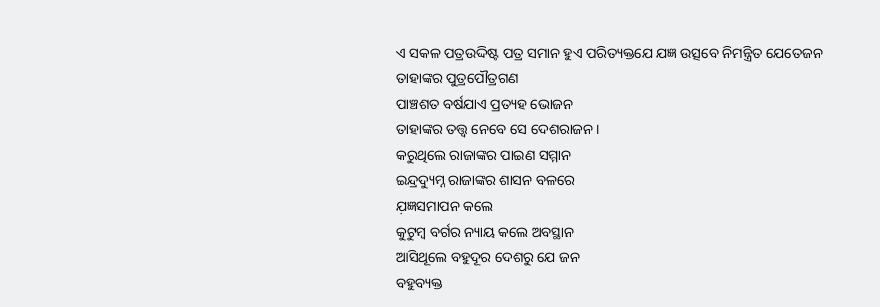ଏ ସକଳ ପତ୍ରଉଦ୍ଦିଷ୍ଟ ପତ୍ର ସମାନ ହୁଏ ପରିତ୍ୟକ୍ତଯେ ଯଜ୍ଞ ଉତ୍ସବେ ନିମନ୍ତ୍ରିତ ଯେତେଜନ
ତାହାଙ୍କର ପୁତ୍ରପୌତ୍ରଗଣ
ପାଞ୍ଚଶତ ବର୍ଷଯାଏ ପ୍ରତ୍ୟହ ଭୋଜନ
ତାହାଙ୍କର ତତ୍ତ୍ଵ ନେବେ ସେ ଦେଶରାଜନ ।
କରୁଥିଲେ ରାଜାଙ୍କର ପାଇଣ ସମ୍ମାନ
ଇନ୍ଦ୍ରଦ୍ୟୁମ୍ନ ରାଜାଙ୍କର ଶାସନ ବଳରେ
ଯ଼ଜ୍ଞସମାପନ କଲେ
କୁଟୁମ୍ବ ବର୍ଗର ନ୍ୟାୟ କଲେ ଅବସ୍ଥାନ
ଆସିଥୂଲେ ବହୁଦୂର ଦେଶରୁ ଯେ ଜନ
ବହୁବ୍ୟକ୍ତ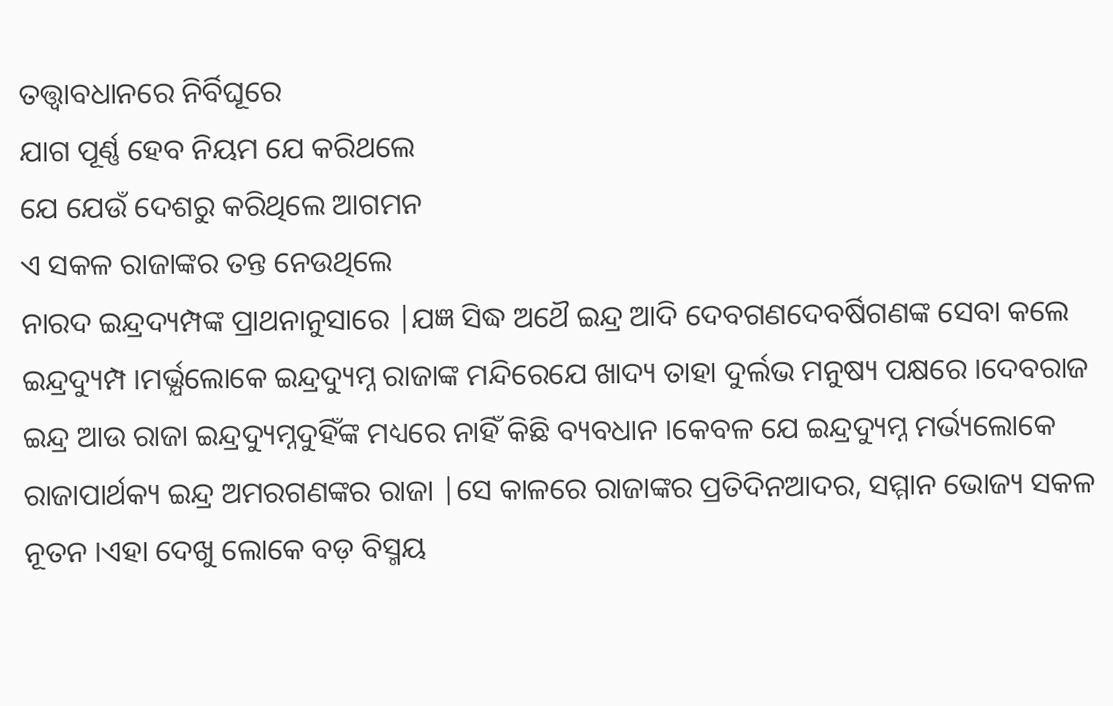ତତ୍ତ୍ଵାବଧାନରେ ନିର୍ବିଘୂରେ
ଯାଗ ପୂର୍ଣ୍ଣ ହେବ ନିୟମ ଯେ କରିଥଲେ
ଯେ ଯେଉଁ ଦେଶରୁ କରିଥିଲେ ଆଗମନ
ଏ ସକଳ ରାଜାଙ୍କର ତନ୍ତ ନେଉଥିଲେ
ନାରଦ ଇନ୍ଦ୍ରଦ୍ୟମ୍ପଙ୍କ ପ୍ରାଥନାନୁସାରେ |ଯଜ୍ଞ ସିଦ୍ଧ ଅଥୈ ଇନ୍ଦ୍ର ଆଦି ଦେବଗଣଦେବର୍ଷିଗଣଙ୍କ ସେବା କଲେ ଇନ୍ଦ୍ରଦ୍ୟୁମ୍ପ ।ମର୍ଭ୍ଯଲୋକେ ଇନ୍ଦ୍ରଦ୍ୟୁମ୍ନ ରାଜାଙ୍କ ମନ୍ଦିରେଯେ ଖାଦ୍ୟ ତାହା ଦୁର୍ଲଭ ମନୁଷ୍ୟ ପକ୍ଷରେ ।ଦେବରାଜ ଇନ୍ଦ୍ର ଆଉ ରାଜା ଇନ୍ଦ୍ରଦ୍ୟୁମ୍ନଦୁହିଁଙ୍କ ମଧ୍ୟରେ ନାହିଁ କିଛି ବ୍ୟବଧାନ ।କେବଳ ଯେ ଇନ୍ଦ୍ରଦ୍ୟୁମ୍ନ ମର୍ଭ୍ୟଲୋକେ ରାଜାପାର୍ଥକ୍ୟ ଇନ୍ଦ୍ର ଅମରଗଣଙ୍କର ରାଜା |ସେ କାଳରେ ରାଜାଙ୍କର ପ୍ରତିଦିନଆଦର, ସମ୍ମାନ ଭୋଜ୍ୟ ସକଳ ନୂତନ ।ଏହା ଦେଖୁ ଲୋକେ ବଡ଼ ବିସ୍ମୟ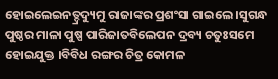ହୋଇଲେଇନତ୍ଦ୍ରଦ୍ୟୁମୁ ରାଜାଙ୍କର ପ୍ରଶଂସା ଗାଇଲେ ।ସୁଗନ୍ଧ ପୁଷ୍ଠର ମାଳା ପୁଷ୍ପ ପାରିଜାତବିଲେପନ ଦ୍ରବ୍ୟ ଚତୁଃସମେ ହୋଇଯୁକ୍ତ ।ବିବିଧ ରଙ୍ଗର ଚିତ୍ର କୋମଳ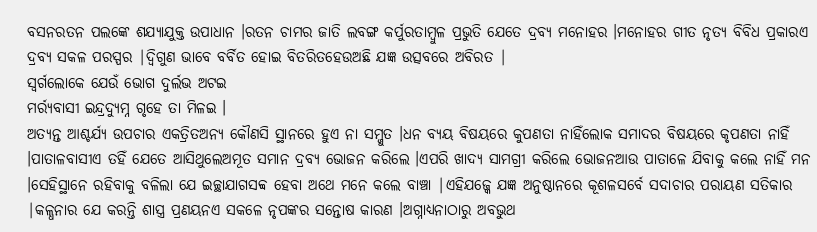ବସନରତନ ପଲଙ୍କେ ଶଯ୍ୟାଯୁକ୍ତ ଉପାଧାନ ।ରତନ ଚାମର ଜାତି ଲବଙ୍ଗ କର୍ପୁରତାମ୍ବୁଳ ପ୍ରଭୁତି ଯେତେ ଦ୍ରବ୍ୟ ମନୋହର ।ମନୋହର ଗୀତ ନୃତ୍ୟ ବିବିଧ ପ୍ରକାରଏ ଦ୍ରବ୍ଯ ସକଳ ପରସ୍ପର |ଦ୍ଵିଗୁଣ ଭାବେ ବର୍ବିତ ହୋଇ ବିତରିତହେଉଅଛି ଯଜ୍ଞ ଉତ୍ସବରେ ଅବିରତ |
ସ୍ଵର୍ଗଲୋକେ ଯେଉଁ ଭୋଗ ଦୁର୍ଲଭ ଅଟଇ
ମର୍ର୍ୟବାସୀ ଇନ୍ଦ୍ରଦ୍ୟୁମ୍ନ ଗୃହେ ତା ମିଳଇ ।
ଅତ୍ୟନ୍ତ ଆଶ୍ଚର୍ଯ୍ୟ ଉପଚାର ଏକତ୍ରିତଅନ୍ୟ କୌଣସି ସ୍ଥାନରେ ହୁଏ ନା ସମ୍ଜୁତ ।ଧନ ବ୍ୟୟ ବିଷୟରେ କୁପଣତା ନାହିଁଲୋକ ସମାଦର ବିଷୟରେ କୃପଣତା ନାହିଁ ।ପାତାଳବାସୀଏ ତହିଁ ଯେତେ ଆସିଥୁଲେଅମୂତ ସମାନ ଦ୍ରବ୍ୟ ଭୋଜନ କରିଲେ ।ଏପରି ଖାଦ୍ୟ ସାମଗ୍ରୀ କରିଲେ ଭୋଜନଆଉ ପାତାଳେ ଯିବାକୁ କଲେ ନାହିଁ ମନ ।ସେହିସ୍ଥାନେ ରହିବାକୁ ବଳିଲା ଯେ ଇଚ୍ଛାଯାଗସବ୍ବ ହେବା ଅଥେ ମନେ କଲେ ବାଞ୍ଚା |ଏହିଯଜ୍କେ ଯଜ୍ଞ ଅନୁଷ୍ଠାନରେ କୂଶଳସର୍ବେ ସଦାଚାର ପରାୟଣ ସତିକାର |କଳ୍ଧନାର ଯେ କରନ୍ତି ଶାସ୍ତ୍ର ପ୍ରଣୟନଏ ସକଳେ ନୃପଙ୍କର ସନ୍ତୋଷ କାରଣ ।ଅଗ୍ନାଧ୍ୟନାଠାରୁ ଅବଭୁଥ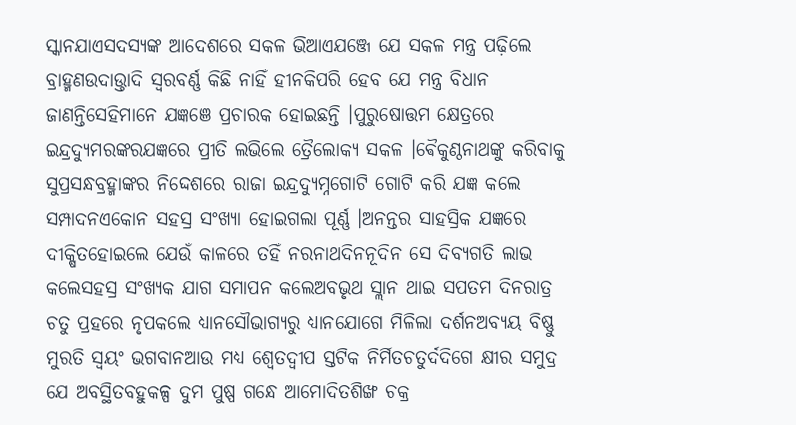ସ୍କାନଯାଏସଦସ୍ୟଙ୍କ ଆଦେଶରେ ସକଳ ଭିଆଏଯଞ୍ଜେ ଯେ ସକଳ ମନ୍ତ୍ର ପଢ଼ିଲେ ବ୍ରାହ୍ମଣଉଦାଉ୍ତାଦି ସ୍ଵରବର୍ଣ୍ଣ କିଛି ନାହିଁ ହୀନକିପରି ହେବ ଯେ ମନ୍ତ୍ର ବିଧାନ ଜାଣନ୍ତିସେହିମାନେ ଯଜ୍ଞଞେ ପ୍ରଚାରକ ହୋଇଛନ୍ତି ।ପୁରୁଷୋତ୍ତମ କ୍ଷେତ୍ରରେ ଇନ୍ଦ୍ରଦ୍ୟୁମରଙ୍କରଯଜ୍ଞରେ ପ୍ରୀତି ଲଭିଲେ ତ୍ରୈଲୋକ୍ୟ ସକଳ ।ଵୈକୁଣ୍ଠନାଥଙ୍କୁ କରିବାକୁ ସୁପ୍ରସନ୍ଧବ୍ରହ୍ମାଙ୍କର ନିଦ୍ଦେଶରେ ରାଜା ଇନ୍ଦ୍ରଦ୍ୟୁମ୍ନଗୋଟି ଗୋଟି କରି ଯଜ୍ଞ କଲେ ସମ୍ପାଦନଏକୋନ ସହସ୍ର ସଂଖ୍ୟା ହୋଇଗଲା ପୂର୍ଣ୍ଣ ।ଅନନ୍ତର ସାହସ୍ରିକ ଯଜ୍ଞରେ ଦୀକ୍ଷିତହୋଇଲେ ଯେଉଁ କାଳରେ ତହିଁ ନରନାଥଦିନନୂଦିନ ସେ ଦିବ୍ୟଗତି ଲାଭ କଲେସହସ୍ର ସଂଖ୍ୟକ ଯାଗ ସମାପନ କଲେଅବଭୃଥ ସ୍ଲାନ ଥାଇ ସପତମ ଦିନରାତ୍ର ଚତୁ ପ୍ରହରେ ନୃପକଲେ ଧ୍ୟାନସୌଭାଗ୍ୟରୁ ଧ୍ୟାନଯୋଗେ ମିଳିଲା ଦର୍ଶନଅବ୍ୟୟ ବିଷ୍ଣୁ ମୁରତି ସ୍ଵୟଂ ଭଗବାନଆଉ ମଧ୍ୟ ଶ୍ଵେତଦ୍ଵୀପ ସ୍ତଟିକ ନିର୍ମିତଚତୁର୍ଦଦିଗେ କ୍ଷୀର ସମୁଦ୍ର ଯେ ଅବସ୍ଥିତବହୁକଳ୍ପ ଦୁମ ପୁଷ୍ପ ଗନ୍ଧେ ଆମୋଦିତଶିଙ୍ଖ ଚକ୍ର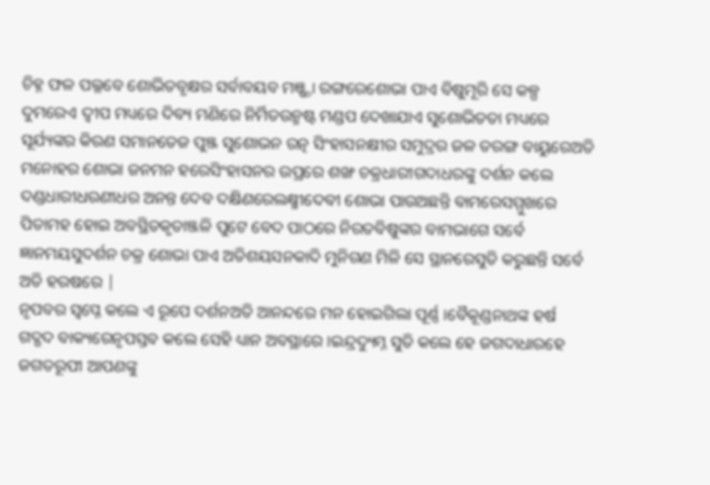ଚିହ୍ନ ଫଳ ପଲ୍ଳବେ ଶୋଭିତବୃକ୍ଷର ସର୍ବାବୟବ ମଞ୍ଷ୍ଠା ରଙ୍ଗରେଶୋଭା ପାଏ ବିଷୁମୂରି ସେ କଳ୍ପ ଦୁମରେଏ ଦ୍ଵୀପ ମଧ୍ୟରେ ଦିବ୍ୟ ମଣିରେ ନିର୍ମିତଉନ୍ମଷ୍ଟ ମଣ୍ଡପ ଦେଖାଯାଏ ସୁଶୋଭିତତା ମଧ୍ୟରେ ସୂର୍ଯ୍ୟଙ୍କର କିରଣ ସମାନତେଜ ପୁଞ୍ଜ ସୁଶୋଭନ ରତ୍ନ ସିଂହାସନକ୍ଷୀର ସମୁଦ୍ରର ଜଳ ତରଙ୍ଗ ବାୟୁରେଅତି ମନୋହର ଶୋଭା ଜନମନ ହରେସିଂହାସନର ଉପ୍ରରେ ଶଙ୍ଖ ଚକ୍ରଧାରୀଗଦାଧରଙ୍କୁ ଦର୍ଶନ କଲେ ଦଣ୍ଡଧାରୀଧରଣୀଧର ଅନନ୍ତ ଦେବ ଦକ୍ଷିଣରେଲକ୍ଷ୍ମୀଦେବୀ ଶୋଭା ପାଉଅଛନ୍ତି ବାମରେସମ୍ମୁଖରେ ପିତାମହ ହୋଇ ଅବସ୍ଥିତକୃତାଞ୍ଜଳି ପୁଟେ ବେଦ ପାଠରେ ନିରତବିଷୁଙ୍କର ବାମଭାଗେ ସର୍ବେ ଜ୍ଞାନମୟସୁଦର୍ଶନ ଚକ୍ର ଶୋଭା ପାଏ ଅତିଶୟସନକାଦି ମୁନିଗଣ ମିଳି ସେ ସ୍ଥାନରେସୁତି କରୁଛନ୍ତି ସର୍ବେ ଅତି ହରଷରେ |
ନୃପବର ସ୍ଵପ୍ନେ କଲେ ଏ ରୂପେ ଦର୍ଶନଅତି ଆନନ୍ଦରେ ମନ ହୋଇଗିଲା ପୂର୍ଣ୍ଣ ।ବୈକୂଣ୍ଡନାଥଙ୍କ ହର୍ଷ ଗଦ୍ଗଦ ବାକ୍ୟରେନୃପସ୍ତବ କଲେ ସେହି ଧ୍ୟାନ ଅବସ୍ଥାରେ ।ଇନ୍ଦ୍ରଦ୍ୟୁମ୍ନ ସୁତି କଲେ ହେ ଜଗଦାଧାରହେ ଜଗତରୂପୀ ଆପଣଙ୍କୁ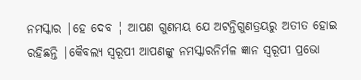ନମସ୍କାର |ହେ ଦେବ ¦ ଆପଣ ଗୁଣମୟ ଯେ ଅଟନ୍ତିଗୁଣତ୍ରୟରୁ ଅତୀତ ହୋଇ ରହିଛନ୍ତି |କୈବଲ୍ୟ ସ୍ଵରୂପୀ ଆପଣଙ୍କୁ ନମସ୍କାରନିର୍ମଳ ଜ୍ଞାନ ସ୍ଵରୂପୀ ପ୍ରଭୋ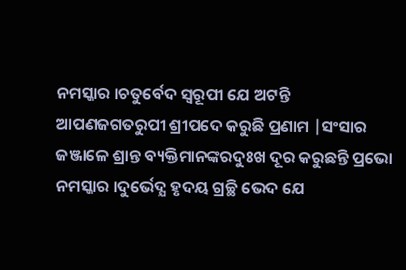ନମସ୍କାର ।ଚତୁର୍ବେଦ ସ୍ଵରୂପୀ ଯେ ଅଟନ୍ତି ଆପଣଜଗତରୁପୀ ଶ୍ରୀପଦେ କରୁଛି ପ୍ରଣାମ |ସଂସାର ଜଞ୍ଜାଳେ ଶ୍ରାନ୍ତ ବ୍ୟକ୍ତିମାନଙ୍କରଦୁଃଖ ଦୂର କରୁଛନ୍ତି ପ୍ରଭୋ ନମସ୍କାର ।ଦୁର୍ଭେଦ୍ଯ ହୃଦୟ ଗ୍ରଚ୍ଛି ଭେଦ ଯେ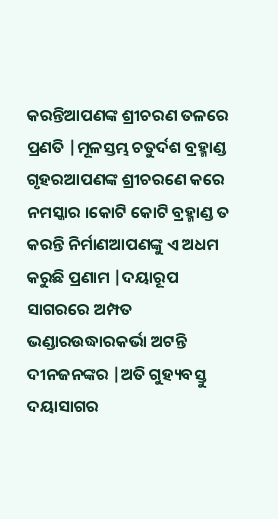କରନ୍ତିଆପଣଙ୍କ ଶ୍ରୀଚରଣ ତଳରେ ପ୍ରଣତି |ମୂଳସ୍ତମ୍ଭ ଚତୁର୍ଦଶ ବ୍ରହ୍ମାଣ୍ଡ ଗୃହରଆପଣଙ୍କ ଶ୍ରୀଚରଣେ କରେ ନମସ୍କାର ।କୋଟି କୋଟି ବ୍ରହ୍ମାଣ୍ଡ ତ କରନ୍ତି ନିର୍ମାଣଆପଣଙ୍କୁ ଏ ଅଧମ କରୁଛି ପ୍ରଣାମ |ଦୟାରୂପ ସାଗରରେ ଅମ୍ପତ ଭଣ୍ଡାରଉଦ୍ଧାରକର୍ଭା ଅଟନ୍ତି ଦୀନଜନଙ୍କର |ଅତି ଗୁହ୍ୟବସ୍ତୁ ଦୟାସାଗର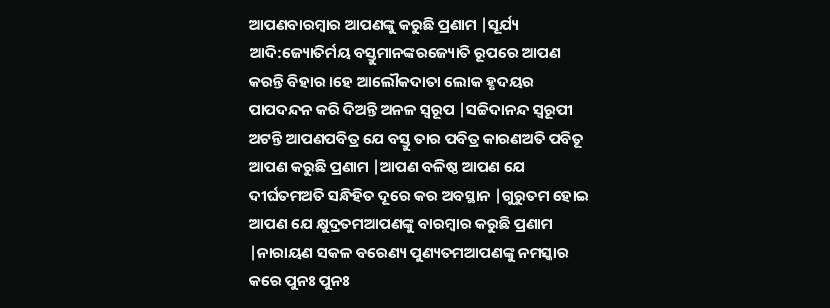ଆପଣବାରମ୍ବାର ଆପଣଙ୍କୁ କରୁଛି ପ୍ରଣାମ |ସୂର୍ଯ୍ୟ ଆଦି:ଜ୍ୟୋତିର୍ମୟ ବସ୍ତୁମାନଙ୍କରଜ୍ୟୋତି ରୂପରେ ଆପଣ କରନ୍ତି ବିହାର ।ହେ ଆଲୌକଦାତା ଲୋକ ହୃଦୟର ପାପଦନ୍ଦନ କରି ଦିଅନ୍ତି ଅନଳ ସ୍ଵରୂପ |ସଚ୍ଚିଦାନନ୍ଦ ସ୍ଵରୂପୀ ଅଟନ୍ତି ଆପଣପବିତ୍ର ଯେ ବସ୍ତୁ ତାର ପବିତ୍ର କାରଣଅତି ପବିତୂ ଆପଣ କରୁଛି ପ୍ରଣାମ |ଆପଣ ବଳିଷ୍ଠ ଆପଣ ଯେ ଦୀର୍ଘତମଅତି ସନ୍ଧିହିତ ଦୂରେ କର ଅବସ୍ଥାନ |ଗୁରୁତମ ହୋଇ ଆପଣ ଯେ କ୍ଷୁଦ୍ରତମଆପଣଙ୍କୁ ବାରମ୍ବାର କରୁଛି ପ୍ରଣାମ |ନାରାୟଣ ସକଳ ବରେଣ୍ୟ ପୁଣ୍ୟତମଆପଣଙ୍କୁ ନମସ୍କାର କରେ ପୁନଃ ପୁନଃ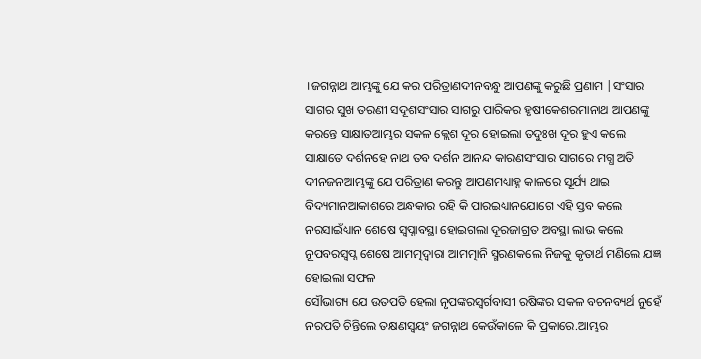।ଜଗନ୍ନାଥ ଆମ୍ଭଙ୍କୁ ଯେ କର ପରିତ୍ରାଣଦୀନବନ୍ଧୁ ଆପଣଙ୍କୁ କରୁଛି ପ୍ରଣାମ |ସଂସାର ସାଗର ସୁଖ ତରଣୀ ସଦୂଶସଂସାର ସାଗରୁ ପାରିକର ହୃଷୀକେଶରମାନାଥ ଆପଣଙ୍କୁ କରନ୍ତେ ସାକ୍ଷାତଆମ୍ଭର ସକଳ କ୍ଲେଶ ଦୂର ହୋଇଲା ତଦୁଃଖ ଦୂର ହୁଏ କଲେ ସାକ୍ଷାତେ ଦର୍ଶନହେ ନାଥ ତବ ଦର୍ଶନ ଆନନ୍ଦ କାରଣସଂସାର ସାଗରେ ମଗ୍ଧ ଅତି ଦୀନଜନଆମ୍ଭଙ୍କୁ ଯେ ପରିତ୍ରାଣ କରନ୍ତୁ ଆପଣମଧ୍ୟାହ୍ନ କାଳରେ ସୂର୍ଯ୍ୟ ଥାଇ ବିଦ୍ୟମାନଆକାଶରେ ଅନ୍ଧକାର ରହି କି ପାରଇଧ୍ୟାନଯୋଗେ ଏହି ସ୍ତବ କଲେ ନରସାଇଁଧ୍ୟାନ ଶେଷେ ସ୍ଵପ୍ନାବସ୍ଥା ହୋଇଗଲା ଦୂରଜାଗ୍ରତ ଅବସ୍ଥା ଲାଭ କଲେ ନୂପବରସ୍ଵପ୍ନ ଶେଷେ ଆମତ୍ମଦ୍ଵାରା ଆମତ୍ମାନି ସ୍ମରଣକଲେ ନିଜକୁ କୃତାର୍ଥ ମଣିଲେ ଯଜ୍ଞ ହୋଇଲା ସଫଳ
ସୌଭାଗ୍ୟ ଯେ ଉତପତି ହେଲା ନୃପଙ୍କରସ୍ଵର୍ଗବାସୀ ରଷିଙ୍କର ସକଳ ବଚନବ୍ୟର୍ଥ ନୁହେଁ ନରପତି ଚିନ୍ତିଲେ ତକ୍ଷଣସ୍ଵୟଂ ଜଗନ୍ନାଥ କେଉଁକାଳେ କି ପ୍ରକାରେ.ଆମ୍ଭର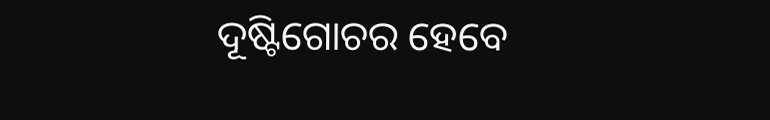ଦୂଷ୍ଟିଗୋଚର ହେବେ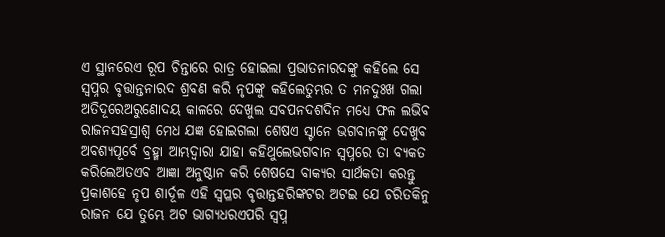ଏ ସ୍ଥାନରେଏ ରୂପ ଚିନ୍ତାରେ ରାତ୍ର ହୋଇଲା ପ୍ରଭାତନାରଦଙ୍କୁ କହିଲେ ସେ ସ୍ବପ୍ନର ବୃତ୍ତାନ୍ତନାରଦ ଶ୍ରବଣ କରି ନୃପଙ୍କୁ କହିଲେତୁମ୍ଭର ତ ମନଦୁଃଖ ଗଲା ଅତିଦୂରେଅରୁଣୋଦୟ କାଳରେ ଦେଖୁଲ ସବପନଦଶଦିନ ମଧ୍ୟେ ଫଳ ଲଭିବ ରାଜନସହସ୍ରାଶ୍ଵ ମେଧ ଯଜ୍ଞ ହୋଇଗଲା ଶେଷଏ ସ୍ଟାନେ ଭଗବାନଙ୍କୁ ଦେଖୁବ ଅବଶ୍ଯପୂର୍ବେ ବ୍ରହ୍ମା ଆମ୍ଭଦ୍ଵାରା ଯାହା କହିଥୁଲେଭଗବାନ ସ୍ବପ୍ନରେ ତା ବ୍ଯକତ କରିଲେଅତଏବ ଆଜ୍ଞା ଅନୁଷ୍ଠାନ କରି ଶେଷସେ ବାକ୍ୟର ସାର୍ଥକତା କରନ୍ତୁ ପ୍ରକାଶହେ ନୃପ ଶାର୍ଦୂଳ ଏହି ସ୍ଵପ୍ଳର ବୃତ୍ତାନ୍ତହରିଙ୍କଟର ଅଟଇ ଯେ ଚରିତକିନୁ ରାଜନ ଯେ ତୁମ୍ଭେ ଅଟ ଭାଗ୍ୟଧରଏପରି ସ୍ଵପ୍ନ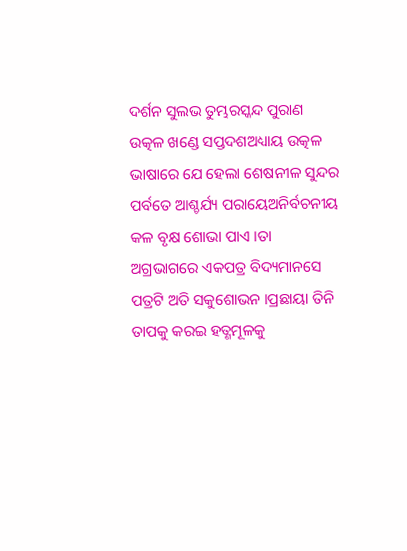ଦର୍ଶନ ସୁଲଭ ତୁମ୍ଭରସ୍କନ୍ଦ ପୁରାଣ ଉତ୍କଳ ଖଣ୍ଡେ ସପ୍ତଦଶଅଧ୍ୟାୟ ଉତ୍କଳ ଭାଷାରେ ଯେ ହେଲା ଶେଷନୀଳ ସୁନ୍ଦର ପର୍ବତେ ଆଶ୍ଚର୍ଯ୍ୟ ପରାୟେଅନିର୍ବଚନୀୟ କଳ ବୃକ୍ଷ ଶୋଭା ପାଏ ।ତା ଅଗ୍ରଭାଗରେ ଏକପତ୍ର ବିଦ୍ୟମାନସେ ପତ୍ରଟି ଅତି ସକୁଶୋଭନ ।ପ୍ରଛାୟା ତିନି ତାପକୁ କରଇ ହତ୍ଣମୂଳକୁ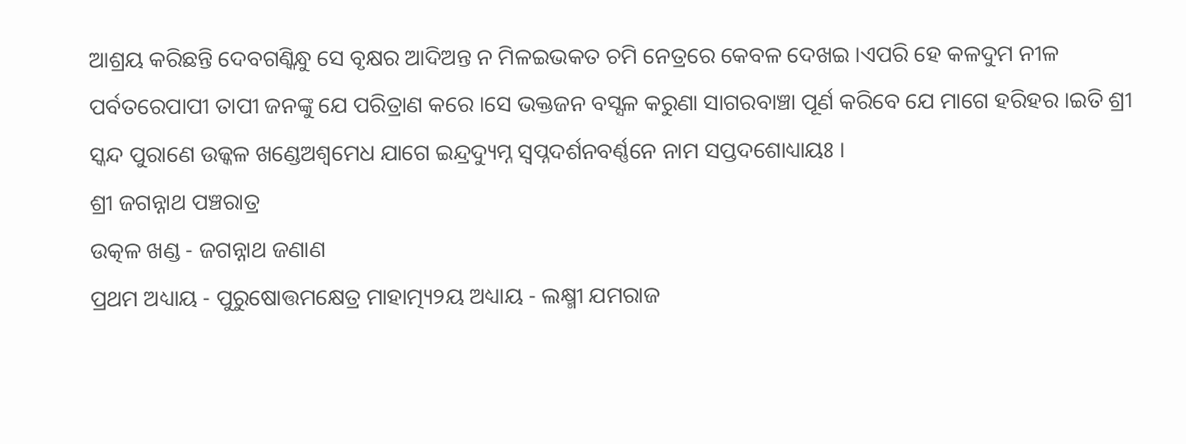ଆଶ୍ରୟ କରିଛନ୍ତି ଦେବଗଣ୍କିନ୍ଧୁ ସେ ବୃକ୍ଷର ଆଦିଅନ୍ତ ନ ମିଳଇଭକତ ଚମି ନେତ୍ରରେ କେବଳ ଦେଖଇ ।ଏପରି ହେ କଳଦୁମ ନୀଳ ପର୍ବତରେପାପୀ ତାପୀ ଜନଙ୍କୁ ଯେ ପରିତ୍ରାଣ କରେ ।ସେ ଭକ୍ତଜନ ବସ୍ସଳ କରୁଣା ସାଗରବାଞ୍ଚା ପୂର୍ଣ କରିବେ ଯେ ମାଗେ ହରିହର ।ଇତି ଶ୍ରୀ ସ୍କନ୍ଦ ପୁରାଣେ ଉଜ୍କଳ ଖଣ୍ଡେଅଶ୍ଵମେଧ ଯାଗେ ଇନ୍ଦ୍ରଦ୍ୟୁମ୍ନ ସ୍ଵପ୍ନଦର୍ଶନବର୍ଣ୍ଣନେ ନାମ ସପ୍ତଦଶୋଧ୍ୟାୟଃ ।
ଶ୍ରୀ ଜଗନ୍ନାଥ ପଞ୍ଚରାତ୍ର
ଉତ୍କଳ ଖଣ୍ଡ - ଜଗନ୍ନାଥ ଜଣାଣ
ପ୍ରଥମ ଅଧ୍ୟାୟ - ପୁରୁଷୋତ୍ତମକ୍ଷେତ୍ର ମାହାତ୍ମ୍ୟ୨ୟ ଅଧ୍ୟାୟ - ଲକ୍ଷ୍ମୀ ଯମରାଜ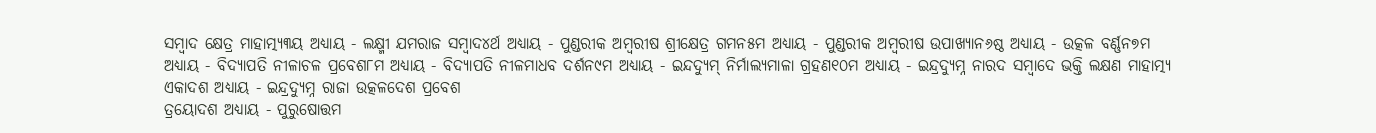ସମ୍ବାଦ କ୍ଷେତ୍ର ମାହାତ୍ମ୍ୟ୩ୟ ଅଧ୍ୟାୟ - ଲକ୍ଷ୍ମୀ ଯମରାଜ ସମ୍ବାଦ୪ର୍ଥ ଅଧ୍ୟାୟ - ପୁଣ୍ଡରୀକ ଅମ୍ବରୀଷ ଶ୍ରୀକ୍ଷେତ୍ର ଗମନ୫ମ ଅଧ୍ୟାୟ - ପୁଣ୍ଡରୀକ ଅମ୍ବରୀଷ ଉପାଖ୍ୟାନ୬ଷ୍ଠ ଅଧ୍ୟାୟ - ଉତ୍କଳ ବର୍ଣ୍ଣନ୭ମ ଅଧ୍ୟାୟ - ବିଦ୍ୟାପତି ନୀଳାଚଳ ପ୍ରବେଶ୮ମ ଅଧ୍ୟାୟ - ବିଦ୍ୟାପତି ନୀଳମାଧବ ଦର୍ଶନ୯ମ ଅଧ୍ୟାୟ - ଇନ୍ଦଦ୍ୟୁମ୍ ନିର୍ମାଲ୍ୟମାଳା ଗ୍ରହଣ୧୦ମ ଅଧ୍ୟାୟ - ଇନ୍ଦ୍ରଦ୍ୟୁମ୍ନ ନାରଦ ସମ୍ବାଦେ ଭକ୍ତି ଲକ୍ଷଣ ମାହାତ୍ମ୍ୟ ଏକାଦଶ ଅଧ୍ୟାୟ - ଇନ୍ଦ୍ରଦ୍ୟୁମ୍ନ ରାଜା ଉତ୍କଳଦେଶ ପ୍ରବେଶ
ତ୍ରୟୋଦଶ ଅଧ୍ୟାୟ - ପୁରୁଷୋତ୍ତମ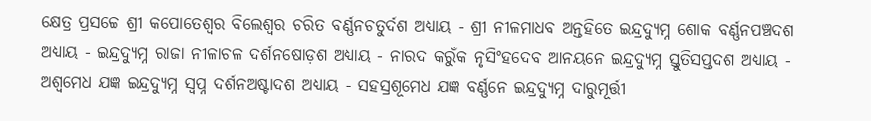କ୍ଷେତ୍ର ପ୍ରସଚ୍ଚେ ଶ୍ରୀ କପୋତେଶ୍ଵର ବିଲେଶ୍ଵର ଚରିତ ବର୍ଣ୍ଣନଚତୁର୍ଦଶ ଅଧ୍ୟାୟ - ଶ୍ରୀ ନୀଳମାଧବ ଅନ୍ତହିତେ ଇନ୍ଦ୍ରଦ୍ୟୁମ୍ନ ଶୋକ ବର୍ଣ୍ଣନପଞ୍ଚଦଶ ଅଧ୍ୟାୟ - ଇନ୍ଦ୍ରଦ୍ୟୁମ୍ନ ରାଜା ନୀଳାଚଳ ଦର୍ଶନଷୋଡ଼ଶ ଅଧ୍ୟାୟ - ନାରଦ କରୁଁକ ନୃସିଂହଦେବ ଆନୟନେ ଇନ୍ଦ୍ରଦ୍ୟୁମ୍ନ ସ୍ତୁତିସପ୍ତଦଶ ଅଧ୍ୟାୟ - ଅଶ୍ଵମେଧ ଯଜ୍ଞ ଇନ୍ଦ୍ରଦ୍ୟୁମ୍ନ ସ୍ଵପ୍ନ ଦର୍ଶନଅଷ୍ଟାଦଶ ଅଧ୍ୟାୟ - ସହସ୍ରଶୂମେଧ ଯଜ୍ଞ ବର୍ଣ୍ଣନେ ଇନ୍ଦ୍ରଦ୍ୟୁମ୍ନ ଦାରୁମୂର୍ତ୍ତୀ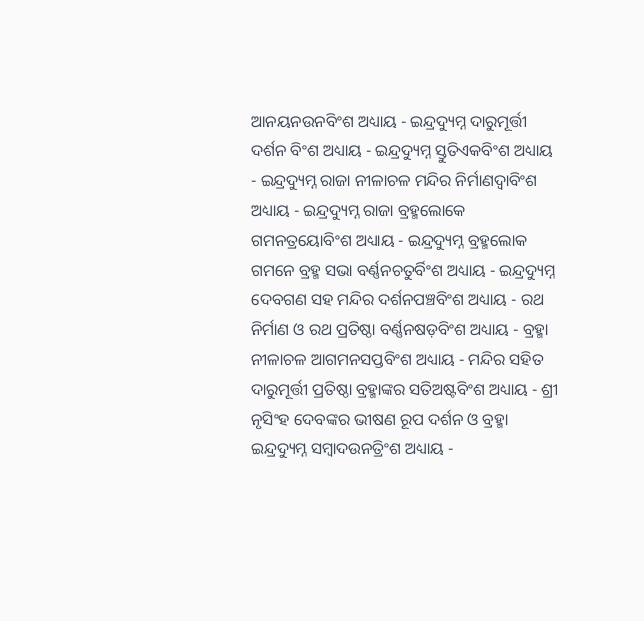ଆନୟନଉନବିଂଶ ଅଧ୍ୟାୟ - ଇନ୍ଦ୍ରଦ୍ୟୁମ୍ନ ଦାରୁମୂର୍ତ୍ତୀ ଦର୍ଶନ ବିଂଶ ଅଧ୍ୟାୟ - ଇନ୍ଦ୍ରଦ୍ୟୁମ୍ନ ସ୍ତୁତିଏକବିଂଶ ଅଧ୍ୟାୟ - ଇନ୍ଦ୍ରଦ୍ୟୁମ୍ନ ରାଜା ନୀଳାଚଳ ମନ୍ଦିର ନିର୍ମାଣଦ୍ଵାବିଂଶ ଅଧ୍ୟାୟ - ଇନ୍ଦ୍ରଦ୍ୟୁମ୍ନ ରାଜା ବ୍ରହ୍ମଲୋକେ ଗମନତ୍ରୟୋବିଂଶ ଅଧ୍ୟାୟ - ଇନ୍ଦ୍ରଦ୍ୟୁମ୍ନ ବ୍ରହ୍ମଲୋକ ଗମନେ ବ୍ରହ୍ମ ସଭା ବର୍ଣ୍ଣନଚତୁର୍ବିଂଶ ଅଧ୍ୟାୟ - ଇନ୍ଦ୍ରଦ୍ୟୁମ୍ନ ଦେବଗଣ ସହ ମନ୍ଦିର ଦର୍ଶନପଞ୍ଚବିଂଶ ଅଧ୍ୟାୟ - ରଥ ନିର୍ମାଣ ଓ ରଥ ପ୍ରତିଷ୍ଠା ବର୍ଣ୍ଣନଷଡ଼ବିଂଶ ଅଧ୍ୟାୟ - ବ୍ରହ୍ମା ନୀଳାଚଳ ଆଗମନସପ୍ତବିଂଶ ଅଧ୍ୟାୟ - ମନ୍ଦିର ସହିତ ଦାରୁମୂର୍ତ୍ତୀ ପ୍ରତିଷ୍ଠା ବ୍ରହ୍ମାଙ୍କର ସତିଅଷ୍ଟବିଂଶ ଅଧ୍ୟାୟ - ଶ୍ରୀ ନୃସିଂହ ଦେବଙ୍କର ଭୀଷଣ ରୂପ ଦର୍ଶନ ଓ ବ୍ରହ୍ମା ଇନ୍ଦ୍ରଦ୍ୟୁମ୍ନ ସମ୍ବାଦଉନତ୍ରିଂଶ ଅଧ୍ୟାୟ -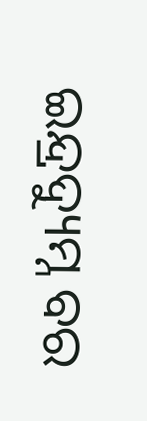ଇନ୍ଦ୍ରଦ୍ୟୁମ୍ନ ବର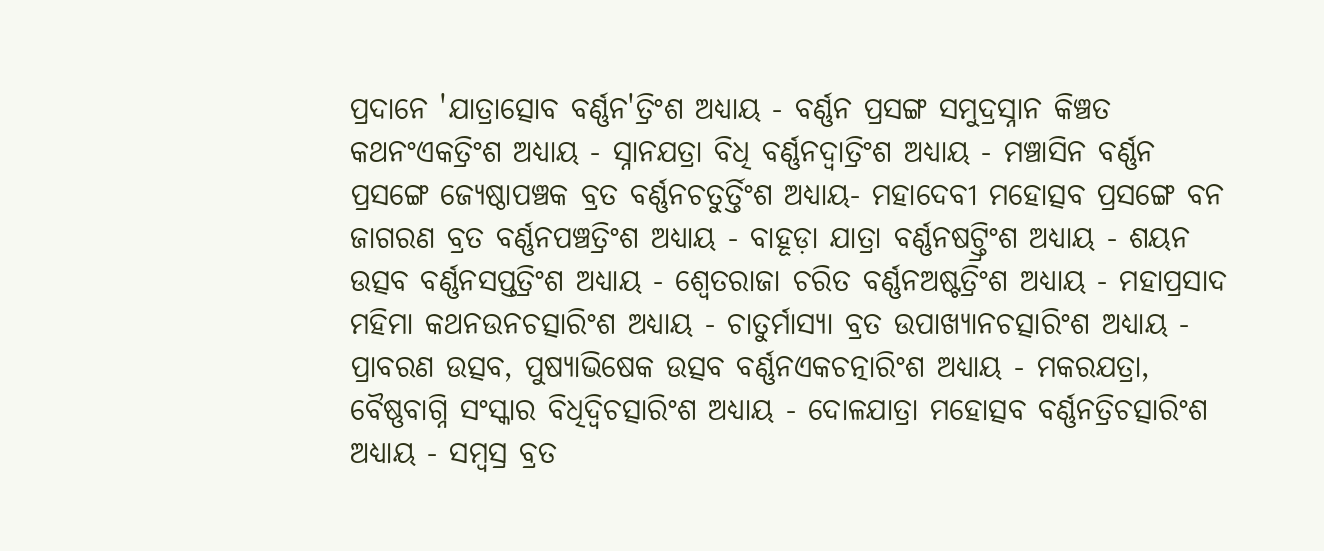ପ୍ରଦାନେ 'ଯାତ୍ରାତ୍ସୋବ ବର୍ଣ୍ଣନ'ତ୍ରିଂଶ ଅଧ୍ୟାୟ - ବର୍ଣ୍ଣନ ପ୍ରସଙ୍ଗ ସମୁଦ୍ରସ୍ନାନ କିଞ୍ଚତ କଥନଂଏକତ୍ରିଂଶ ଅଧ୍ୟାୟ - ସ୍ନାନଯତ୍ରା ବିଧି ବର୍ଣ୍ଣନଦ୍ଵାତ୍ରିଂଶ ଅଧ୍ୟାୟ - ମଞ୍ଚାସିନ ବର୍ଣ୍ଣନ ପ୍ରସଙ୍ଗେ ଜ୍ୟେଷ୍ଠାପଞ୍ଚକ ବ୍ରତ ବର୍ଣ୍ଣନଚତୁର୍ତ୍ତିଂଶ ଅଧ୍ୟାୟ- ମହାଦେବୀ ମହୋତ୍ସବ ପ୍ରସଙ୍ଗେ ବନ ଜାଗରଣ ବ୍ରତ ବର୍ଣ୍ଣନପଞ୍ଚତ୍ରିଂଶ ଅଧ୍ୟାୟ - ବାହୂଡ଼ା ଯାତ୍ରା ବର୍ଣ୍ଣନଷଟ୍ତ୍ରିଂଶ ଅଧ୍ୟାୟ - ଶୟନ ଉତ୍ସବ ବର୍ଣ୍ଣନସପ୍ତତ୍ରିଂଶ ଅଧ୍ୟାୟ - ଶ୍ଵେତରାଜା ଚରିତ ବର୍ଣ୍ଣନଅଷ୍ଟତ୍ରିଂଶ ଅଧ୍ୟାୟ - ମହାପ୍ରସାଦ ମହିମା କଥନଉନଚତ୍ସାରିଂଶ ଅଧ୍ୟାୟ - ଚାତୁର୍ମାସ୍ୟା ବ୍ରତ ଉପାଖ୍ୟାନଚତ୍ସାରିଂଶ ଅଧ୍ୟାୟ - ପ୍ରାବରଣ ଉତ୍ସବ, ପୁଷ୍ୟାଭିଷେକ ଉତ୍ସବ ବର୍ଣ୍ଣନଏକଚତ୍ନାରିଂଶ ଅଧ୍ୟାୟ - ମକରଯତ୍ରା, ବୈଷ୍ଣବାଗ୍ନି ସଂସ୍କାର ବିଧିଦ୍ଵିଚତ୍ସାରିଂଶ ଅଧ୍ୟାୟ - ଦୋଳଯାତ୍ରା ମହୋତ୍ସବ ବର୍ଣ୍ଣନତ୍ରିଚତ୍ସାରିଂଶ ଅଧ୍ୟାୟ - ସମ୍ବସ୍ର ବ୍ରତ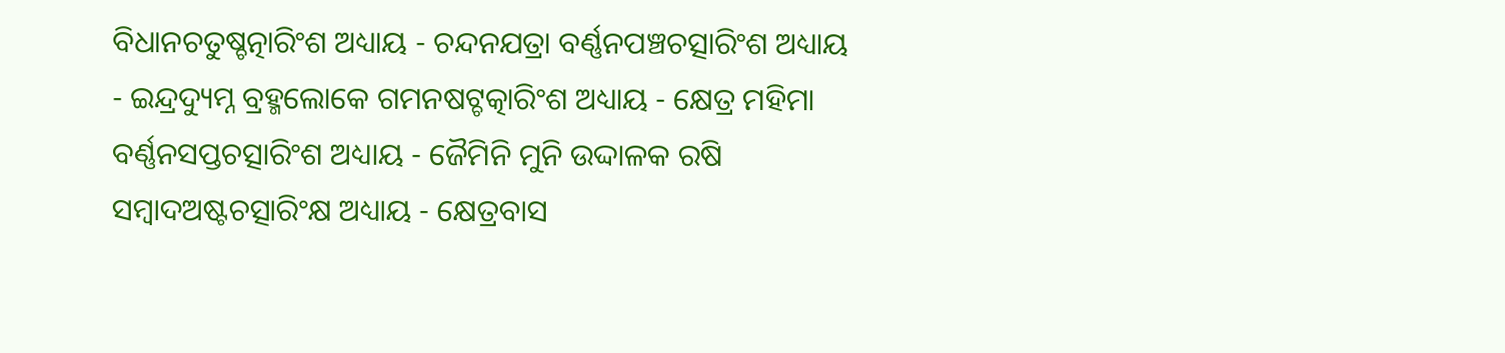ବିଧାନଚତୁଷ୍ଚତ୍ନାରିଂଶ ଅଧ୍ୟାୟ - ଚନ୍ଦନଯତ୍ରା ବର୍ଣ୍ଣନପଞ୍ଚଚତ୍ସାରିଂଶ ଅଧ୍ୟାୟ - ଇନ୍ଦ୍ରଦ୍ୟୁମ୍ନ ବ୍ରହ୍ମଲୋକେ ଗମନଷଟ୍ଚତ୍କାରିଂଶ ଅଧ୍ୟାୟ - କ୍ଷେତ୍ର ମହିମା ବର୍ଣ୍ଣନସପ୍ତଚତ୍ସାରିଂଶ ଅଧ୍ୟାୟ - ଜୈମିନି ମୁନି ଉଦ୍ଦାଳକ ରଷି ସମ୍ବାଦଅଷ୍ଟଚତ୍ସାରିଂକ୍ଷ ଅଧ୍ୟାୟ - କ୍ଷେତ୍ରବାସ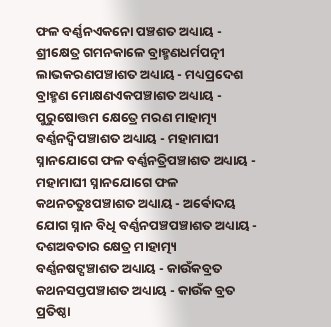ଫଳ ବର୍ଣ୍ଣନଏକନୋ ପଞ୍ଚଶତ ଅଧ୍ୟାୟ - ଶ୍ରୀକ୍ଷେତ୍ର ଗମନକାଳେ ବ୍ରାହ୍ମଣଧର୍ମପତ୍ନୀ ଲାଭକରଣପଞ୍ଚାଶତ ଅଧ୍ୟାୟ - ମଧ୍ୟପ୍ରଦେଶ ବ୍ରାହ୍ମଣ ମୋକ୍ଷଣଏକପଞ୍ଚାଶତ ଅଧ୍ୟାୟ - ପୁରୁଷୋତ୍ତମ କ୍ଷେତ୍ରେ ମରଣ ମାହାତ୍ମ୍ୟ ବର୍ଣ୍ଣନଦ୍ଵିପଞ୍ଚାଶତ ଅଧ୍ୟାୟ - ମହାମାଘୀ ସ୍ନାନଯୋଗେ ଫଳ ବର୍ଣ୍ଣନତ୍ରିପଞ୍ଚାଶତ ଅଧ୍ୟାୟ - ମହାମାଘୀ ସ୍ନାନଯୋଗେ ଫଳ କଥନଚତୁଃପଞ୍ଚାଶତ ଅଧ୍ୟାୟ - ଅର୍ଵୋଦୟ ଯୋଗ ସ୍ନାନ ବିଧି ବର୍ଣ୍ଣନପଞ୍ଚପଞ୍ଚାଶତ ଅଧ୍ୟାୟ - ଦଶଅବତାର କ୍ଷେତ୍ର ମାହାତ୍ମ୍ୟ ବର୍ଣ୍ଣନଷଟ୍ପଞ୍ଚାଶତ ଅଧ୍ୟାୟ - କାଉଁକବ୍ରତ କଥନସପ୍ତପଞ୍ଚାଶତ ଅଧ୍ୟାୟ - କାଉଁକ ବ୍ରତ ପ୍ରତିଷ୍ଠା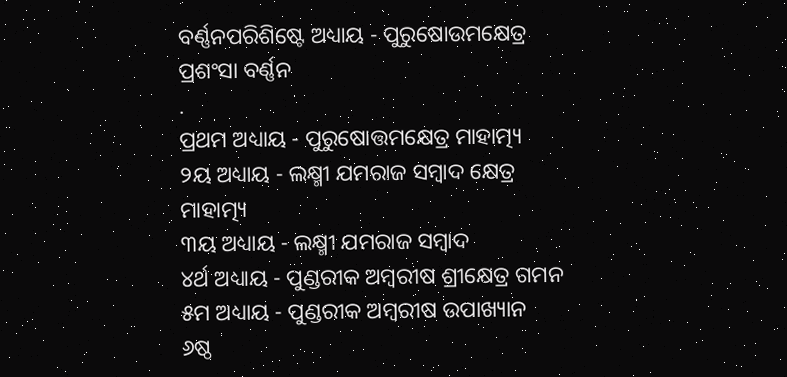ବର୍ଣ୍ଣନପରିଶିଷ୍ଟେ ଅଧ୍ୟାୟ - ପୁରୁଷୋଉମକ୍ଷେତ୍ର ପ୍ରଶଂସା ବର୍ଣ୍ଣନ
.
ପ୍ରଥମ ଅଧ୍ୟାୟ - ପୁରୁଷୋତ୍ତମକ୍ଷେତ୍ର ମାହାତ୍ମ୍ୟ
୨ୟ ଅଧ୍ୟାୟ - ଲକ୍ଷ୍ମୀ ଯମରାଜ ସମ୍ବାଦ କ୍ଷେତ୍ର ମାହାତ୍ମ୍ୟ
୩ୟ ଅଧ୍ୟାୟ - ଲକ୍ଷ୍ମୀ ଯମରାଜ ସମ୍ବାଦ
୪ର୍ଥ ଅଧ୍ୟାୟ - ପୁଣ୍ଡରୀକ ଅମ୍ବରୀଷ ଶ୍ରୀକ୍ଷେତ୍ର ଗମନ
୫ମ ଅଧ୍ୟାୟ - ପୁଣ୍ଡରୀକ ଅମ୍ବରୀଷ ଉପାଖ୍ୟାନ
୬ଷ୍ଠ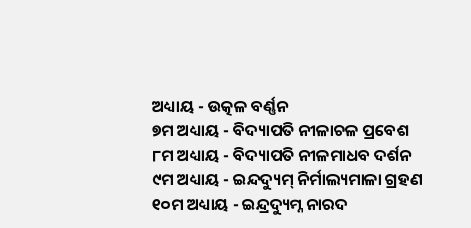ଅଧ୍ୟାୟ - ଉତ୍କଳ ବର୍ଣ୍ଣନ
୭ମ ଅଧ୍ୟାୟ - ବିଦ୍ୟାପତି ନୀଳାଚଳ ପ୍ରବେଶ
୮ମ ଅଧ୍ୟାୟ - ବିଦ୍ୟାପତି ନୀଳମାଧବ ଦର୍ଶନ
୯ମ ଅଧ୍ୟାୟ - ଇନ୍ଦଦ୍ୟୁମ୍ ନିର୍ମାଲ୍ୟମାଳା ଗ୍ରହଣ
୧୦ମ ଅଧ୍ୟାୟ - ଇନ୍ଦ୍ରଦ୍ୟୁମ୍ନ ନାରଦ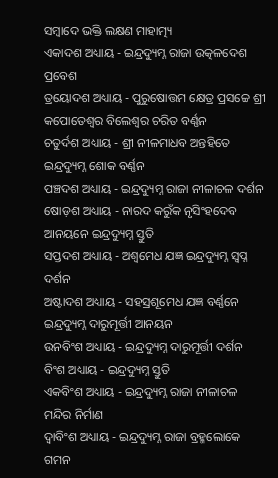ସମ୍ବାଦେ ଭକ୍ତି ଲକ୍ଷଣ ମାହାତ୍ମ୍ୟ
ଏକାଦଶ ଅଧ୍ୟାୟ - ଇନ୍ଦ୍ରଦ୍ୟୁମ୍ନ ରାଜା ଉତ୍କଳଦେଶ ପ୍ରବେଶ
ତ୍ରୟୋଦଶ ଅଧ୍ୟାୟ - ପୁରୁଷୋତ୍ତମ କ୍ଷେତ୍ର ପ୍ରସଚ୍ଚେ ଶ୍ରୀ କପୋତେଶ୍ଵର ବିଲେଶ୍ଵର ଚରିତ ବର୍ଣ୍ଣନ
ଚତୁର୍ଦଶ ଅଧ୍ୟାୟ - ଶ୍ରୀ ନୀଳମାଧବ ଅନ୍ତହିତେ ଇନ୍ଦ୍ରଦ୍ୟୁମ୍ନ ଶୋକ ବର୍ଣ୍ଣନ
ପଞ୍ଚଦଶ ଅଧ୍ୟାୟ - ଇନ୍ଦ୍ରଦ୍ୟୁମ୍ନ ରାଜା ନୀଳାଚଳ ଦର୍ଶନ
ଷୋଡ଼ଶ ଅଧ୍ୟାୟ - ନାରଦ କରୁଁକ ନୃସିଂହଦେବ ଆନୟନେ ଇନ୍ଦ୍ରଦ୍ୟୁମ୍ନ ସ୍ତୁତି
ସପ୍ତଦଶ ଅଧ୍ୟାୟ - ଅଶ୍ଵମେଧ ଯଜ୍ଞ ଇନ୍ଦ୍ରଦ୍ୟୁମ୍ନ ସ୍ଵପ୍ନ ଦର୍ଶନ
ଅଷ୍ଟାଦଶ ଅଧ୍ୟାୟ - ସହସ୍ରଶୂମେଧ ଯଜ୍ଞ ବର୍ଣ୍ଣନେ ଇନ୍ଦ୍ରଦ୍ୟୁମ୍ନ ଦାରୁମୂର୍ତ୍ତୀ ଆନୟନ
ଉନବିଂଶ ଅଧ୍ୟାୟ - ଇନ୍ଦ୍ରଦ୍ୟୁମ୍ନ ଦାରୁମୂର୍ତ୍ତୀ ଦର୍ଶନ
ବିଂଶ ଅଧ୍ୟାୟ - ଇନ୍ଦ୍ରଦ୍ୟୁମ୍ନ ସ୍ତୁତି
ଏକବିଂଶ ଅଧ୍ୟାୟ - ଇନ୍ଦ୍ରଦ୍ୟୁମ୍ନ ରାଜା ନୀଳାଚଳ ମନ୍ଦିର ନିର୍ମାଣ
ଦ୍ଵାବିଂଶ ଅଧ୍ୟାୟ - ଇନ୍ଦ୍ରଦ୍ୟୁମ୍ନ ରାଜା ବ୍ରହ୍ମଲୋକେ ଗମନ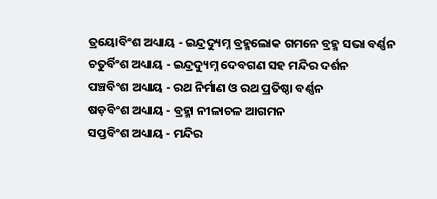ତ୍ରୟୋବିଂଶ ଅଧ୍ୟାୟ - ଇନ୍ଦ୍ରଦ୍ୟୁମ୍ନ ବ୍ରହ୍ମଲୋକ ଗମନେ ବ୍ରହ୍ମ ସଭା ବର୍ଣ୍ଣନ
ଚତୁର୍ବିଂଶ ଅଧ୍ୟାୟ - ଇନ୍ଦ୍ରଦ୍ୟୁମ୍ନ ଦେବଗଣ ସହ ମନ୍ଦିର ଦର୍ଶନ
ପଞ୍ଚବିଂଶ ଅଧ୍ୟାୟ - ରଥ ନିର୍ମାଣ ଓ ରଥ ପ୍ରତିଷ୍ଠା ବର୍ଣ୍ଣନ
ଷଡ଼ବିଂଶ ଅଧ୍ୟାୟ - ବ୍ରହ୍ମା ନୀଳାଚଳ ଆଗମନ
ସପ୍ତବିଂଶ ଅଧ୍ୟାୟ - ମନ୍ଦିର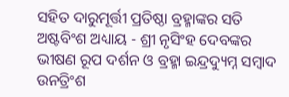ସହିତ ଦାରୁମୂର୍ତ୍ତୀ ପ୍ରତିଷ୍ଠା ବ୍ରହ୍ମାଙ୍କର ସତି
ଅଷ୍ଟବିଂଶ ଅଧ୍ୟାୟ - ଶ୍ରୀ ନୃସିଂହ ଦେବଙ୍କର ଭୀଷଣ ରୂପ ଦର୍ଶନ ଓ ବ୍ରହ୍ମା ଇନ୍ଦ୍ରଦ୍ୟୁମ୍ନ ସମ୍ବାଦ
ଉନତ୍ରିଂଶ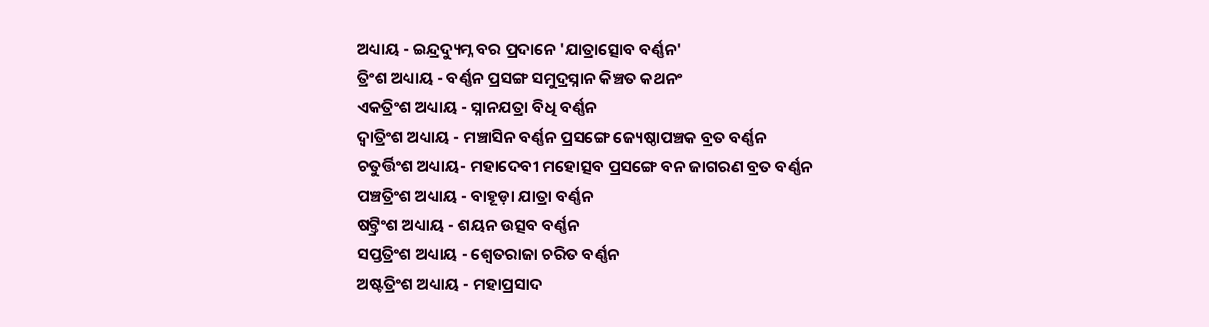ଅଧ୍ୟାୟ - ଇନ୍ଦ୍ରଦ୍ୟୁମ୍ନ ବର ପ୍ରଦାନେ 'ଯାତ୍ରାତ୍ସୋବ ବର୍ଣ୍ଣନ'
ତ୍ରିଂଶ ଅଧ୍ୟାୟ - ବର୍ଣ୍ଣନ ପ୍ରସଙ୍ଗ ସମୁଦ୍ରସ୍ନାନ କିଞ୍ଚତ କଥନଂ
ଏକତ୍ରିଂଶ ଅଧ୍ୟାୟ - ସ୍ନାନଯତ୍ରା ବିଧି ବର୍ଣ୍ଣନ
ଦ୍ଵାତ୍ରିଂଶ ଅଧ୍ୟାୟ - ମଞ୍ଚାସିନ ବର୍ଣ୍ଣନ ପ୍ରସଙ୍ଗେ ଜ୍ୟେଷ୍ଠାପଞ୍ଚକ ବ୍ରତ ବର୍ଣ୍ଣନ
ଚତୁର୍ତ୍ତିଂଶ ଅଧ୍ୟାୟ- ମହାଦେବୀ ମହୋତ୍ସବ ପ୍ରସଙ୍ଗେ ବନ ଜାଗରଣ ବ୍ରତ ବର୍ଣ୍ଣନ
ପଞ୍ଚତ୍ରିଂଶ ଅଧ୍ୟାୟ - ବାହୂଡ଼ା ଯାତ୍ରା ବର୍ଣ୍ଣନ
ଷଟ୍ତ୍ରିଂଶ ଅଧ୍ୟାୟ - ଶୟନ ଉତ୍ସବ ବର୍ଣ୍ଣନ
ସପ୍ତତ୍ରିଂଶ ଅଧ୍ୟାୟ - ଶ୍ଵେତରାଜା ଚରିତ ବର୍ଣ୍ଣନ
ଅଷ୍ଟତ୍ରିଂଶ ଅଧ୍ୟାୟ - ମହାପ୍ରସାଦ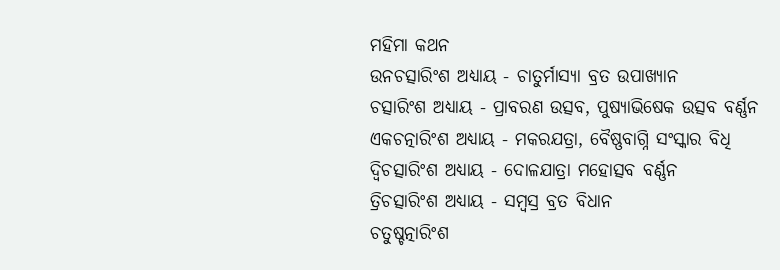ମହିମା କଥନ
ଉନଚତ୍ସାରିଂଶ ଅଧ୍ୟାୟ - ଚାତୁର୍ମାସ୍ୟା ବ୍ରତ ଉପାଖ୍ୟାନ
ଚତ୍ସାରିଂଶ ଅଧ୍ୟାୟ - ପ୍ରାବରଣ ଉତ୍ସବ, ପୁଷ୍ୟାଭିଷେକ ଉତ୍ସବ ବର୍ଣ୍ଣନ
ଏକଚତ୍ନାରିଂଶ ଅଧ୍ୟାୟ - ମକରଯତ୍ରା, ବୈଷ୍ଣବାଗ୍ନି ସଂସ୍କାର ବିଧି
ଦ୍ଵିଚତ୍ସାରିଂଶ ଅଧ୍ୟାୟ - ଦୋଳଯାତ୍ରା ମହୋତ୍ସବ ବର୍ଣ୍ଣନ
ତ୍ରିଚତ୍ସାରିଂଶ ଅଧ୍ୟାୟ - ସମ୍ବସ୍ର ବ୍ରତ ବିଧାନ
ଚତୁଷ୍ଚତ୍ନାରିଂଶ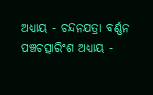ଅଧ୍ୟାୟ - ଚନ୍ଦନଯତ୍ରା ବର୍ଣ୍ଣନ
ପଞ୍ଚଚତ୍ସାରିଂଶ ଅଧ୍ୟାୟ -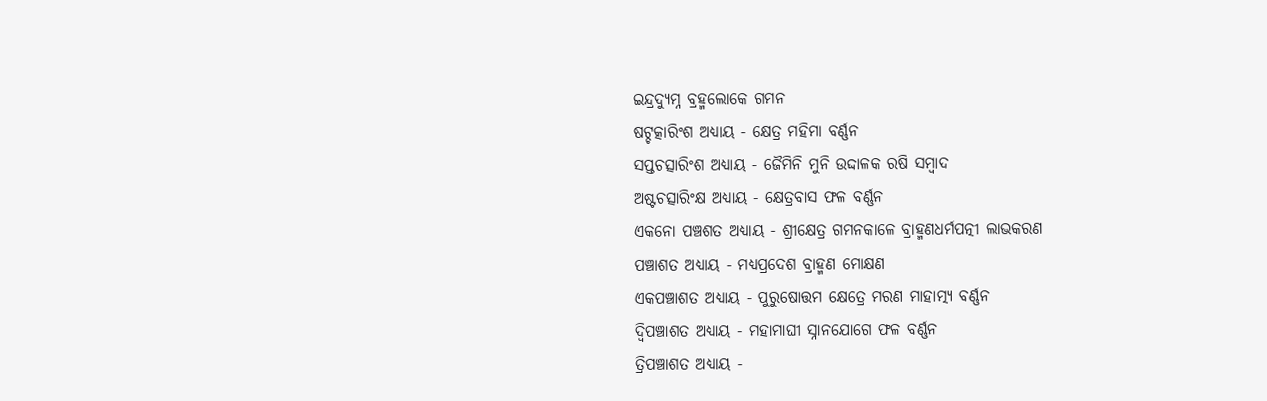ଇନ୍ଦ୍ରଦ୍ୟୁମ୍ନ ବ୍ରହ୍ମଲୋକେ ଗମନ
ଷଟ୍ଚତ୍କାରିଂଶ ଅଧ୍ୟାୟ - କ୍ଷେତ୍ର ମହିମା ବର୍ଣ୍ଣନ
ସପ୍ତଚତ୍ସାରିଂଶ ଅଧ୍ୟାୟ - ଜୈମିନି ମୁନି ଉଦ୍ଦାଳକ ରଷି ସମ୍ବାଦ
ଅଷ୍ଟଚତ୍ସାରିଂକ୍ଷ ଅଧ୍ୟାୟ - କ୍ଷେତ୍ରବାସ ଫଳ ବର୍ଣ୍ଣନ
ଏକନୋ ପଞ୍ଚଶତ ଅଧ୍ୟାୟ - ଶ୍ରୀକ୍ଷେତ୍ର ଗମନକାଳେ ବ୍ରାହ୍ମଣଧର୍ମପତ୍ନୀ ଲାଭକରଣ
ପଞ୍ଚାଶତ ଅଧ୍ୟାୟ - ମଧ୍ୟପ୍ରଦେଶ ବ୍ରାହ୍ମଣ ମୋକ୍ଷଣ
ଏକପଞ୍ଚାଶତ ଅଧ୍ୟାୟ - ପୁରୁଷୋତ୍ତମ କ୍ଷେତ୍ରେ ମରଣ ମାହାତ୍ମ୍ୟ ବର୍ଣ୍ଣନ
ଦ୍ଵିପଞ୍ଚାଶତ ଅଧ୍ୟାୟ - ମହାମାଘୀ ସ୍ନାନଯୋଗେ ଫଳ ବର୍ଣ୍ଣନ
ତ୍ରିପଞ୍ଚାଶତ ଅଧ୍ୟାୟ -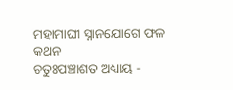ମହାମାଘୀ ସ୍ନାନଯୋଗେ ଫଳ କଥନ
ଚତୁଃପଞ୍ଚାଶତ ଅଧ୍ୟାୟ -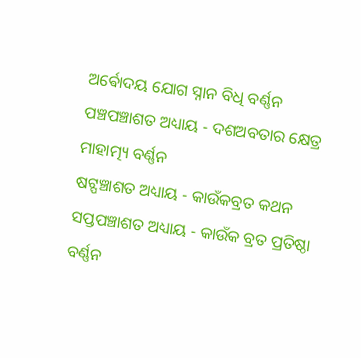ଅର୍ଵୋଦୟ ଯୋଗ ସ୍ନାନ ବିଧି ବର୍ଣ୍ଣନ
ପଞ୍ଚପଞ୍ଚାଶତ ଅଧ୍ୟାୟ - ଦଶଅବତାର କ୍ଷେତ୍ର ମାହାତ୍ମ୍ୟ ବର୍ଣ୍ଣନ
ଷଟ୍ପଞ୍ଚାଶତ ଅଧ୍ୟାୟ - କାଉଁକବ୍ରତ କଥନ
ସପ୍ତପଞ୍ଚାଶତ ଅଧ୍ୟାୟ - କାଉଁକ ବ୍ରତ ପ୍ରତିଷ୍ଠା ବର୍ଣ୍ଣନ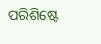ପରିଶିଷ୍ଟେ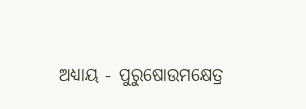ଅଧ୍ୟାୟ - ପୁରୁଷୋଉମକ୍ଷେତ୍ର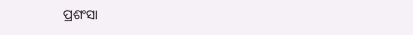ପ୍ରଶଂସା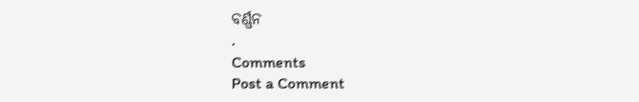ବର୍ଣ୍ଣନ
.
Comments
Post a Comment